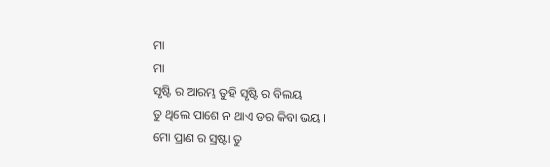ମା
ମା
ସୃଷ୍ଟି ର ଆରମ୍ଭ ତୁହି ସୃଷ୍ଟି ର ବିଲୟ
ତୁ ଥିଲେ ପାଶେ ନ ଥାଏ ଡର କିବା ଭୟ ।
ମୋ ପ୍ରାଣ ର ସ୍ରଷ୍ଟା ତୁ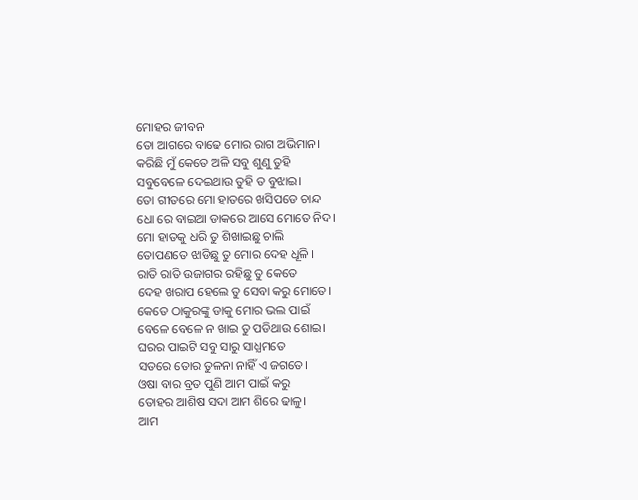ମୋହର ଜୀବନ
ତୋ ଆଗରେ ବାଢେ ମୋର ରାଗ ଅଭିମାନ।
କରିଛି ମୁଁ କେତେ ଅଳି ସବୁ ଶୁଣୁ ତୁହି
ସବୁବେଳେ ଦେଇଥାଉ ତୁହି ତ ବୁଝାଇ।
ତୋ ଗୀତରେ ମୋ ହାତରେ ଖସିପଡେ ଚାନ୍ଦ
ଧୋ ରେ ବାଇଆ ଡାକରେ ଆସେ ମୋତେ ନିଦ।
ମୋ ହାତକୁ ଧରି ତୁ ଶିଖାଇଛୁ ଚାଲି
ତୋପଣତେ ଝାଡିଛୁ ତୁ ମୋର ଦେହ ଧୂଳି ।
ରାତି ରାତି ଉଜାଗର ରହିଛୁ ତୁ କେତେ
ଦେହ ଖରାପ ହେଲେ ତୁ ସେବା କରୁ ମୋତେ।
କେତେ ଠାକୁରଙ୍କୁ ଡାକୁ ମୋର ଭଲ ପାଇଁ
ବେଳେ ବେଳେ ନ ଖାଇ ତୁ ପଡିଥାଉ ଶୋଇ।
ଘରର ପାଇଟି ସବୁ ସାରୁ ସାଧ୍ଯମତେ
ସତରେ ତୋର ତୁଳନା ନାହିଁ ଏ ଜଗତେ।
ଓଷା ବାର ବ୍ରତ ପୁଣି ଆମ ପାଇଁ କରୁ
ତୋହର ଆଶିଷ ସଦା ଆମ ଶିରେ ଢାଳୁ।
ଆମ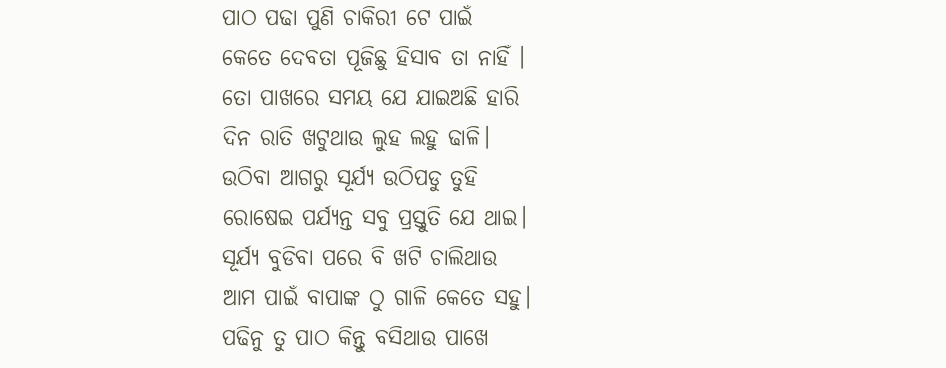ପାଠ ପଢା ପୁଣି ଚାକିରୀ ଟେ ପାଇଁ
କେତେ ଦେବତା ପୂଜିଛୁ ହିସାବ ତା ନାହିଁ ।
ତୋ ପାଖରେ ସମୟ ଯେ ଯାଇଅଛି ହାରି
ଦିନ ରାତି ଖଟୁଥାଉ ଲୁହ ଲହୁ ଢାଳି।
ଉଠିବା ଆଗରୁ ସୂର୍ଯ୍ୟ ଉଠିପଡୁ ତୁହି
ରୋଷେଇ ପର୍ଯ୍ଯନ୍ତ ସବୁ ପ୍ରସ୍ତୁତି ଯେ ଥାଇ।
ସୂର୍ଯ୍ୟ ବୁଡିବା ପରେ ବି ଖଟି ଚାଲିଥାଉ
ଆମ ପାଇଁ ବାପାଙ୍କ ଠୁ ଗାଳି କେତେ ସହୁ।
ପଢିନୁ ତୁ ପାଠ କିନ୍ତୁ ବସିଥାଉ ପାଖେ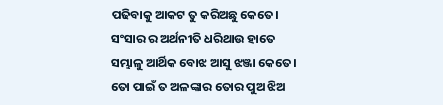ପଢିବାକୁ ଆକଟ ତୁ କରିଅଛୁ କେତେ।
ସଂସାର ର ଅର୍ଥନୀତି ଧରିଥାଉ ହାତେ
ସମ୍ଭାଳୁ ଆର୍ଥିକ ବୋଝ ଆସୁ ଝଞ୍ଜା କେତେ।
ତୋ ପାଇଁ ତ ଅଳଙ୍କାର ତୋର ପୁଅ ଝିଅ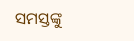ସମସ୍ତଙ୍କୁ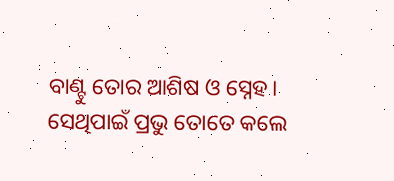ବାଣ୍ଟୁ ତୋର ଆଶିଷ ଓ ସ୍ନେହ।
ସେଥିପାଇଁ ପ୍ରଭୁ ତୋତେ କଲେ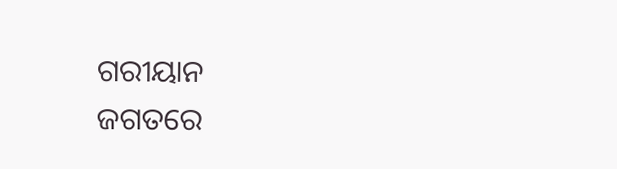ଗରୀୟାନ
ଜଗତରେ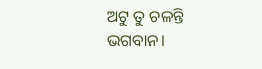ଅଟୁ ତୁ ଚଳନ୍ତି ଭଗବାନ।